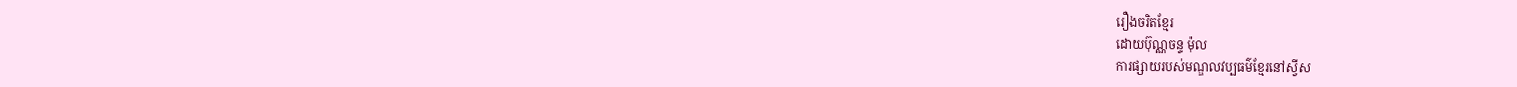រឿងចរិតខ្មែរ
ដោយប៊ុណ្ណចន្ទ ម៉ុល
ការផ្សាយរបស់មណ្ឌលវប្បធម៌ខ្មែរនៅស្វីស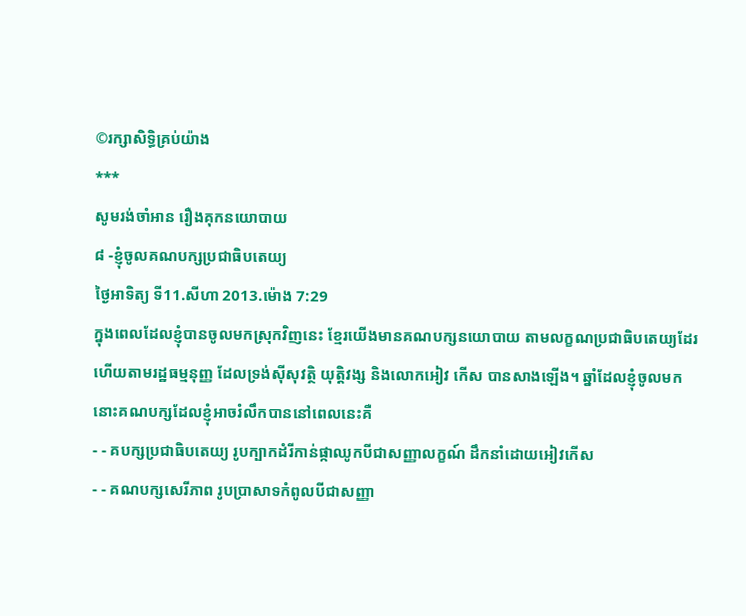©រក្សាសិទ្ធិគ្រប់យ៉ាង
***
សូមរង់ចាំអាន រឿងគុកនយោបាយ
៨ -ខ្ញុំចូលគណបក្សប្រជាធិបតេយ្យ
ថ្ងៃអាទិត្យ ទី11.សីហា 2013.ម៉ោង 7:29
ក្នុងពេលដែលខ្ញុំបានចូលមកស្រុកវិញនេះ ខ្មែរយើងមានគណបក្សនយោបាយ តាមលក្ខណប្រជាធិបតេយ្យដែរហើយតាមរដ្ឋធម្មនុញ្ញ ដែលទ្រង់ស៊ីសុវត្ថិ យុត្ដិវង្ស និងលោកអៀវ កើស បានសាងឡើង។ ឆ្នាំដែលខ្ញុំចូលមកនោះគណបក្សដែលខ្ញុំអាចរំលឹកបាននៅពេលនេះគឺ
- - គបក្សប្រជាធិបតេយ្យ រូបក្បាកដំរីកាន់ផ្កាឈូកបីជាសញ្ញាលក្ខណ៍ ដឹកនាំដោយអៀវកើស
- - គណបក្សសេរីភាព រូបប្រាសាទកំពូលបីជាសញ្ញា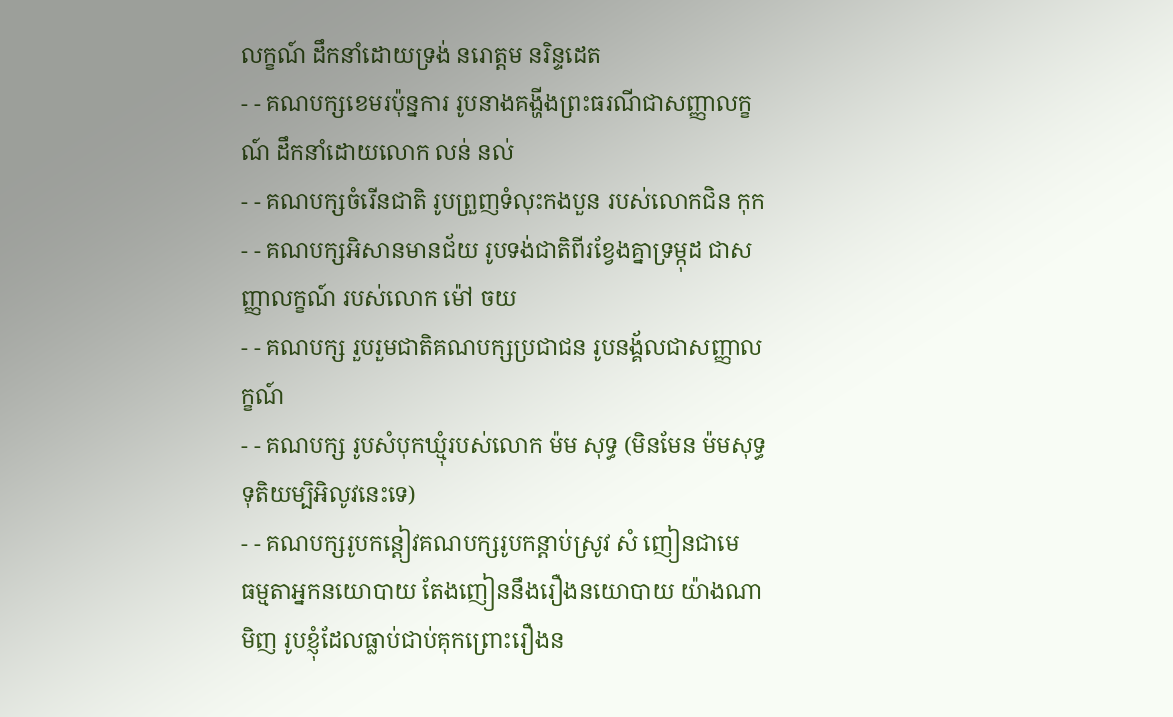លក្ខណ៍ ដឹកនាំដោយទ្រង់ នរោត្ដម នរិន្ទដេត
- - គណបក្សខេមរប៉ុន្នការ រូបនាងគង្ហីងព្រះធរណីជាសញ្ញាលក្ខណ៍ ដឹកនាំដោយលោក លន់ នល់
- - គណបក្សចំរើនជាតិ រូបព្រួញទំលុះកងបួន របស់លោកជិន កុក
- - គណបក្សអិសានមានជ័យ រូបទង់ជាតិពីរខ្វែងគ្នាទ្រម្កុដ ជាសញ្ញាលក្ខណ៍ របស់លោក ម៉ៅ ចយ
- - គណបក្ស រួបរួមជាតិគណបក្សប្រជាជន រូបនង្គ័លជាសញ្ញាលក្ខណ៍
- - គណបក្ស រូបសំបុកឃ្មុំរបស់លោក ម៉ម សុទ្ធ (មិនមែន ម៉មសុទ្ធទុតិយម្បិអិលូវនេះទេ)
- - គណបក្សរូបកន្ដៀវគណបក្សរូបកន្ដាប់ស្រូវ សំ ញៀនជាមេ
ធម្មតាអ្នកនយោបាយ តែងញៀននឹងរឿងនយោបាយ យ៉ាងណាមិញ រូបខ្ញុំដែលធ្លាប់ជាប់គុកព្រោះរឿងន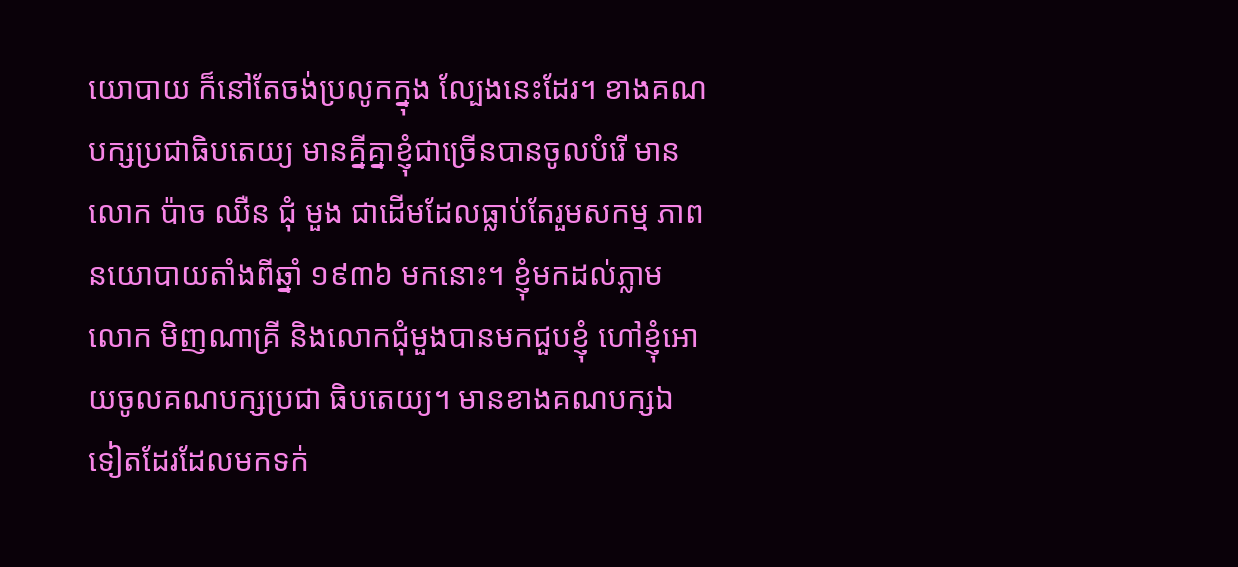យោបាយ ក៏នៅតែចង់ប្រលូកក្នុង ល្បែងនេះដែរ។ ខាងគណបក្សប្រជាធិបតេយ្យ មានគ្នីគ្នាខ្ញុំជាច្រើនបានចូលបំរើ មានលោក ប៉ាច ឈឺន ជុំ មួង ជាដើមដែលធ្លាប់តែរួមសកម្ម ភាពនយោបាយតាំងពីឆ្នាំ ១៩៣៦ មកនោះ។ ខ្ញុំមកដល់ភ្លាមលោក មិញណាគ្រី និងលោកជុំមួងបានមកជួបខ្ញុំ ហៅខ្ញុំអោយចូលគណបក្សប្រជា ធិបតេយ្យ។ មានខាងគណបក្សឯទៀតដែរដែលមកទក់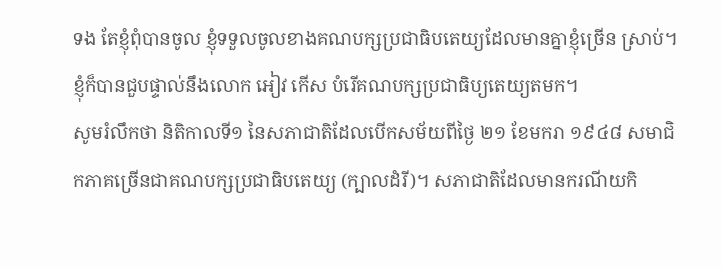ទង តែខ្ញុំពុំបានចូល ខ្ញុំទទួលចូលខាងគណបក្សប្រជាធិបតេយ្យដែលមានគ្នាខ្ញុំច្រើន ស្រាប់។ ខ្ញុំក៏បានជួបផ្ទាល់នឹងលោក អៀវ កើស បំរើគណបក្សប្រជាធិប្យតេយ្យតមក។
សូមរំលឹកថា និតិកាលទី១ នៃសភាជាតិដែលបើកសម័យពីថ្ងៃ ២១ ខែមករា ១៩៤៨ សមាជិកភាគច្រើនជាគណបក្សប្រជាធិបតេយ្យ (ក្បាលដំរី)។ សភាជាតិដែលមានករណីយកិ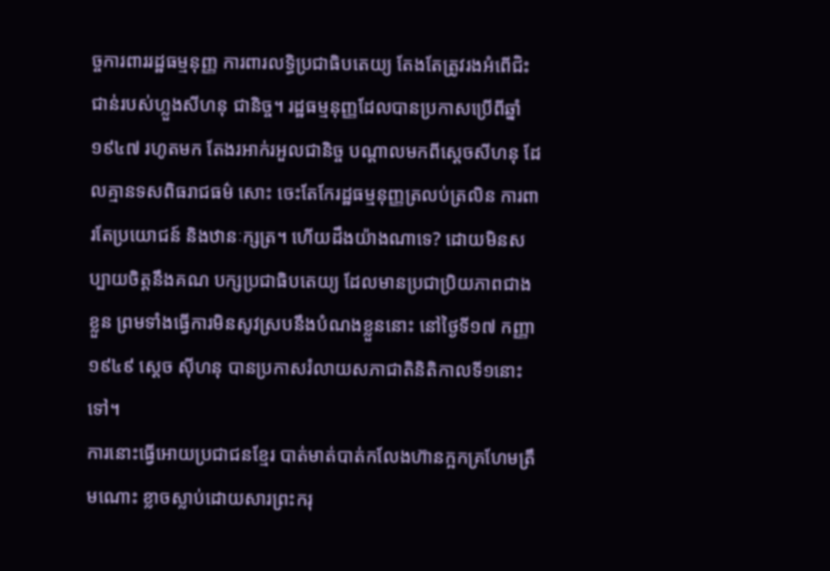ច្ចការពាររដ្ឋធម្មនុញ្ញ ការពារលទ្ធិប្រជាធិបតេយ្យ តែងតែត្រូវរងអំពើជិះជាន់របស់ហ្លួងសីហនុ ជានិច្ច។ រដ្ឋធម្មនុញ្ញដែលបានប្រកាសប្រើពីឆ្នាំ ១៩៤៧ រហូតមក តែងរអាក់រអួលជានិច្ច បណ្ដាលមកពីស្ដេចសីហនុ ដែលគ្មានទសពិធរាជធម៌ សោះ ចេះតែកែរដ្ឋធម្មនុញ្ញត្រលប់ត្រលិន ការពារតែប្រយោជន៍ និងឋានៈក្សត្រ។ ហើយដឹងយ៉ាងណាទេ? ដោយមិនសប្បាយចិត្ដនឹងគណ បក្សប្រជាធិបតេយ្យ ដែលមានប្រជាប្រិយភាពជាងខ្លួន ព្រមទាំងធ្វើការមិនសូវស្របនឹងបំណងខ្លួននោះ នៅថ្ងៃទី១៧ កញ្ញា ១៩៤៩ ស្ដេច ស៊ីហនុ បានប្រកាសរំលាយសភាជាតិនិតិកាលទី១នោះទៅ។
ការនោះធ្វើអោយប្រជាជនខ្មែរ បាត់មាត់បាត់កលែងហ៊ានក្អកគ្រហែមត្រឹមណោះ ខ្លាចស្លាប់ដោយសារព្រះករុ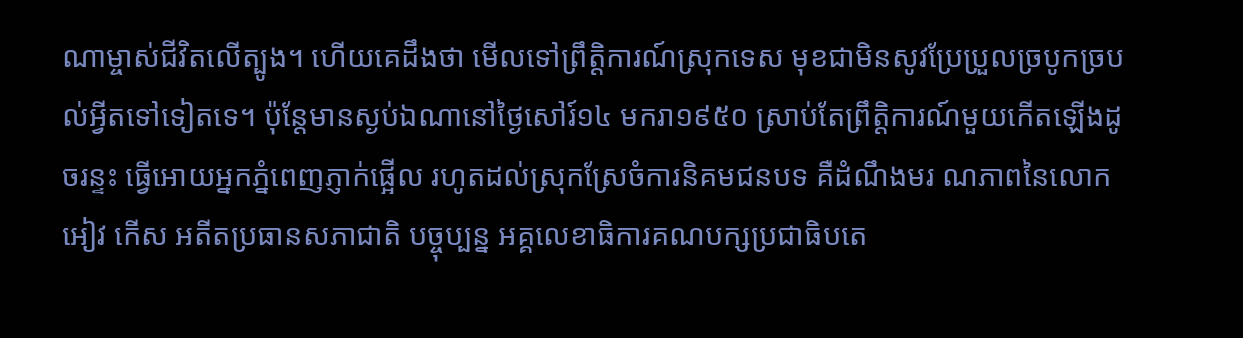ណាម្ចាស់ជីវិតលើត្បូង។ ហើយគេដឹងថា មើលទៅព្រឹត្ដិការណ៍ស្រុកទេស មុខជាមិនសូវប្រែប្រួលច្របូកច្របល់អ្វីតទៅទៀតទេ។ ប៉ុន្ដែមានស្ងប់ឯណានៅថ្ងៃសៅរ៍១៤ មករា១៩៥០ ស្រាប់តែព្រឹត្ដិការណ៍មួយកើតឡើងដូចរន្ទះ ធ្វើអោយអ្នកភ្នំពេញភ្ញាក់ផ្អើល រហូតដល់ស្រុកស្រែចំការនិគមជនបទ គឺដំណឹងមរ ណភាពនៃលោក អៀវ កើស អតីតប្រធានសភាជាតិ បច្ចុប្បន្ន អគ្គលេខាធិការគណបក្សប្រជាធិបតេ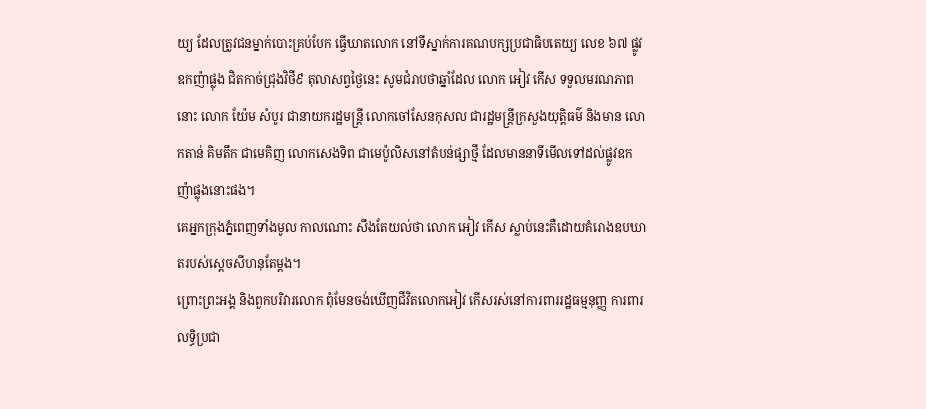យ្យ ដែលត្រូវជនម្នាក់បោះគ្រប់បែក ធ្វើឃាតលោក នៅទីស្នាក់ការគណបក្សប្រជាធិបតេយ្យ លេខ ៦៧ ផ្លូវឧកញ៉ាផ្លុង ជិតកាច់ជ្រុងវិថី៩ តុលាសព្វថ្ងៃនេះ សូមជំរាបថាឆ្នាំដែល លោក អៀវ កើស ទទួលមរណភាពនោះ លោក យ៉ែម សំបូរ ជានាយករដ្ឋមន្រ្ដី លោកចៅសែនកុសល ជារដ្ឋមន្រ្ដីក្រសួងយុត្ដិធម៌ និងមាន លោកតាន់ គិមតឹក ជាមេគិញ លោកសេងទិព ជាមេប៉ូលិសនៅតំបន់ផ្សាថ្មី ដែលមាននាទីមើលទៅដល់ផ្លូវឧកញ៉ាផ្លុងនោះផង។
គេអ្នកក្រុងភ្នំពេញទាំងមូល កាលណោះ សឹងតែយល់ថា លោក អៀវ កើស ស្លាប់នេះគឺដោយគំរោងឧបឃាតរបស់ស្ដេចសីហនុតែម្តង។
ព្រោះព្រះអង្គ និងពួកបរិវារលោក ពុំមែនចង់ឃើញជីវិតលោកអៀវ កើសរស់នៅការពាររដ្ឋធម្មនុញ្ញ ការពារលទ្ធិប្រជា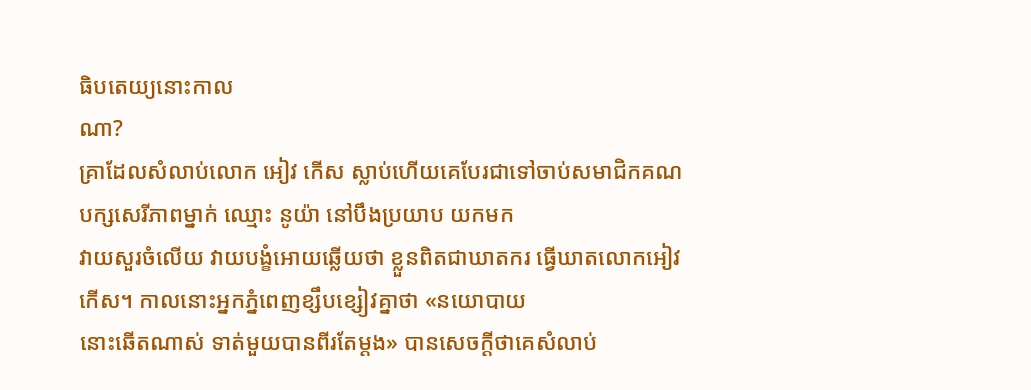ធិបតេយ្យនោះកាល
ណា?
គ្រាដែលសំលាប់លោក អៀវ កើស ស្លាប់ហើយគេបែរជាទៅចាប់សមាជិកគណបក្សសេរីភាពម្នាក់ ឈ្មោះ នូយ៉ា នៅបឹងប្រយាប យកមក
វាយសួរចំលើយ វាយបង្ខំអោយឆ្លើយថា ខ្លួនពិតជាឃាតករ ធ្វើឃាតលោកអៀវ កើស។ កាលនោះអ្នកភ្នំពេញខ្សឹបខ្សៀវគ្នាថា «នយោបាយ
នោះឆើតណាស់ ទាត់មួយបានពីរតែម្ដង» បានសេចក្ដីថាគេសំលាប់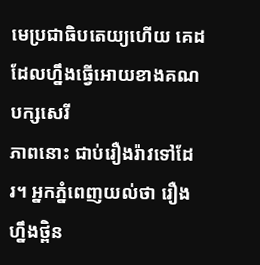មេប្រជាធិបតេយ្យហើយ គេដដែលហ្នឹងធ្វើអោយខាងគណបក្សសេរី
ភាពនោះ ជាប់រឿងរ៉ាវទៅដែរ។ អ្នកភ្នំពេញយល់ថា រឿងហ្នឹងថ្ពិន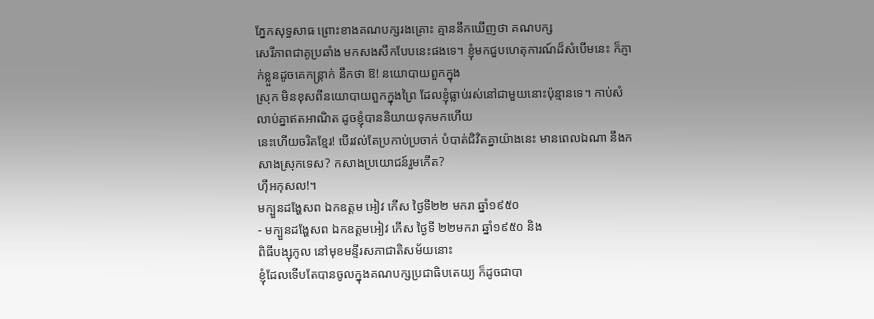ភ្នែកសុទ្ធសាធ ព្រោះខាងគណបក្សរងគ្រោះ គ្មាននឹកឃើញថា គណបក្ស
សេរីភាពជាគូប្រឆាំង មកសងសឹកបែបនេះផងទេ។ ខ្ញុំមកជួបហេតុការណ៍ដ៏សំបើមនេះ ក៏ភ្ញាក់ខ្លួនដូចគេកន្រ្ដាក់ នឹកថា ឱ! នយោបាយពួកក្នុង
ស្រុក មិនខុសពីនយោបាយពួកក្នុងព្រៃ ដែលខ្ញុំធ្លាប់រស់នៅជាមួយនោះប៉ុន្មានទេ។ កាប់សំលាប់គ្នាឥតអាណិត ដូចខ្ញុំបាននិយាយទុកមកហើយ
នេះហើយចរិតខ្មែរ! បើរវល់តែប្រកាប់ប្រចាក់ បំបាត់ជិវិតគ្នាយ៉ាងនេះ មានពេលឯណា នឹងកសាងស្រុកទេស? កសាងប្រយោជន៍រួមកើត?
ហ៊ីអកុសល!។
មក្បួនដង្ហែសព ឯកឧត្ដម អៀវ កើស ថ្ងៃទី២២ មករា ឆ្នាំ១៩៥០
- មក្បួនដង្ហែសព ឯកឧត្ដមអៀវ កើស ថ្ងៃទី ២២មករា ឆ្នាំ១៩៥០ និង
ពិធីបង្សុកូល នៅមុខមន្ទីរសភាជាតិសម័យនោះ
ខ្ញុំដែលទើបតែបានចូលក្នុងគណបក្សប្រជាធិបតេយ្យ ក៏ដូចជាបា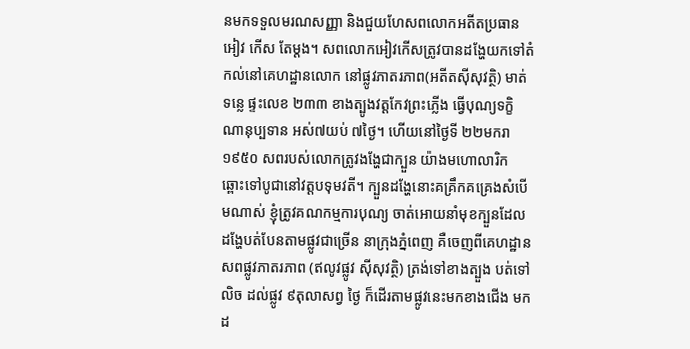នមកទទួលមរណសញ្ញា និងជួយហែសពលោកអតីតប្រធាន អៀវ កើស តែម្ដង។ សពលោកអៀវកើសត្រូវបានដង្ហែយកទៅតំកល់នៅគេហដ្ឋានលោក នៅផ្លូវភាតរភាព(អតីតស៊ីសុវត្ថិ) មាត់ទន្លេ ផ្ទះលេខ ២៣៣ ខាងត្បូងវត្ដកែវព្រះភ្លើង ធ្វើបុណ្យទក្ខិណានុប្បទាន អស់៧យប់ ៧ថ្ងៃ។ ហើយនៅថ្ងៃទី ២២មករា ១៩៥០ សពរបស់លោកត្រូវងង្ហែជាក្បួន យ៉ាងមហោលារិក ឆ្ពោះទៅបូជានៅវត្ដបទុមវតី។ ក្បួនដង្ហែនោះគគ្រឹកគគ្រេងសំបើមណាស់ ខ្ញុំត្រូវគណកម្មការបុណ្យ ចាត់អោយនាំមុខក្បួនដែលដង្ហែបត់បែនតាមផ្លូវជាច្រើន នាក្រុងភ្នំពេញ គឺចេញពីគេហដ្ឋានសពផ្លូវភាតរភាព (ឥលូវផ្លូវ ស៊ីសុវត្ថិ) ត្រង់ទៅខាងត្បួង បត់ទៅលិច ដល់ផ្លូវ ៩តុលាសព្វ ថ្ងៃ ក៏ដើរតាមផ្លូវនេះមកខាងជើង មកដ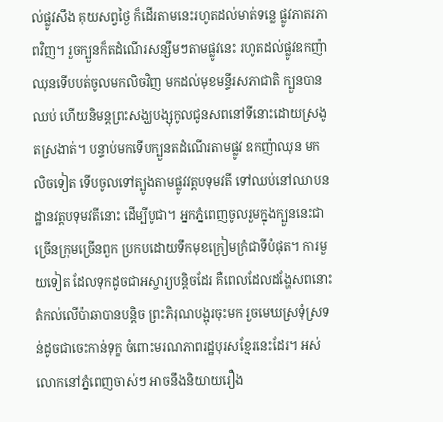ល់ផ្លូវសឹង គុយសព្វថ្ងៃ ក៏ដើរតាមនេះរហូតដល់មាត់ទន្លេ ផ្លូវភាតរភាពវិញ។ រួចក្បួនក៏តដំណើរសន្សឹមៗតាមផ្លូវនេះ រហូតដល់ផ្លូវឧកញ៉ាឈុនទើបបត់ចូលមកលិចវិញ មកដល់មុខមន្ទីរសភាជាតិ ក្បួនបានឈប់ ហើយនិមន្ដព្រះសង្ឃបង្សុកូលជូនសពនៅទីនោះដោយស្រងូតស្រងាត់។ បន្ទាប់មកទើបក្បួនតដំណើរតាមផ្លូវ ឧកញ៉ាឈុន មកលិចទៀត ទើបចូលទៅត្បូងតាមផ្លូវវត្ដបទុមវតី ទៅឈប់នៅឈាបនដ្ឋានវត្ដបទុមវតីនោះ ដើម្បីបូជា។ អ្នកភ្នំពេញចូលរួមក្នុងក្បួននេះជាច្រើនក្រុមច្រើនពួក ប្រកបដោយទឹកមុខក្រៀមក្រំជាទីបំផុត។ ការមួយទៀត ដែលទុកដូចជាអស្ចារ្យបន្ដិចដែរ គឺពេលដែលដង្ហែសពនោះ តំកល់លើប៉ាឆាបានបន្ដិច ព្រះភិរុណបង្អុរចុះមក រួចមេឃស្រទុំស្រទន់ដូចជាចេះកាន់ទុក្ខ ចំពោះមរណភាពរដ្ឋបុរសខ្មែរនេះដែរ។ អស់លោកនៅភ្នំពេញចាស់ៗ អាចនឹងនិយាយរឿង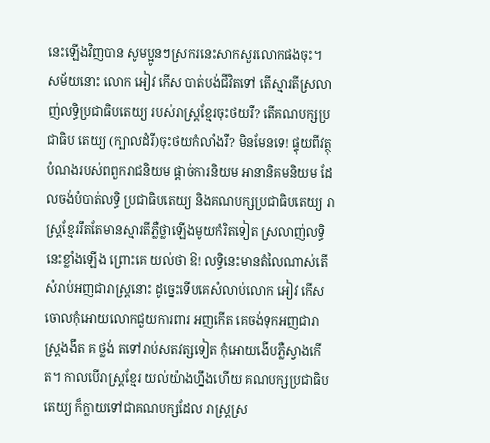នេះឡើងវិញបាន សូមប្អូនៗស្រករនេះសាកសួរលោកផងចុះ។
សម័យនោះ លោក អៀវ កើស បាត់បង់ជីវិតទៅ តើស្មារតីស្រលាញ់លទ្ធិប្រជាធិបតេយ្យ របស់រាស្រ្ដខ្មែរចុះថយរឺ? តើគណបក្សប្រជាធិប តេយ្យ (ក្បាលដំរី)ចុះថយកំលាំងរឺ? មិនមែនទេ! ផ្ទុយពីវត្ថុបំណងរបស់ពពួករាជនិយម ផ្ដាច់ការនិយម អានានិគមនិយម ដែលចង់បំបាត់លទ្ធិ ប្រជាធិបតេយ្យ និងគណបក្សប្រជាធិបតេយ្យ រាស្រ្ដខ្មែររឹតតែមានស្មារតីភ្លឺថ្លាឡើងមូយកំរិតទៀត ស្រលាញ់លទ្ធិនេះខ្លាំងឡើង ព្រោះគេ យល់ថា ឱ! លទ្ធិនេះមានតំលៃណាស់តើសំរាប់អញជារាស្រ្ដនោះ ដូច្នេះទើបគេសំលាប់លោក អៀវ កើស ចោលកុំអោយលោកជួយការពារ អញកើត គេចង់ទុកអញជារាស្រ្ដងងឹត គ ថ្លង់ តទៅរាប់សតវត្សទៀត កុំអោយងើបភ្លឺស្វាងកើត។ កាលបើរាស្រ្ដខ្មែរ យល់យ៉ាងហ្នឹងហើយ គណបក្សប្រជាធិបតេយ្យ ក៏ក្លាយទៅជាគណបក្សដែល រាស្រ្ដស្រ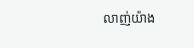លាញ់យ៉ាង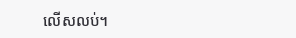លើសលប់។